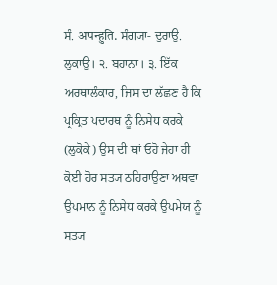ਸੰ. अपन्हुति. ਸੰਗ੍ਯਾ- ਦੁਰਾਉ. ਲੁਕਾਉ। ੨. ਬਹਾਨਾ। ੩. ਇੱਕ ਅਰਥਾਲੰਕਾਰ, ਜਿਸ ਦਾ ਲੱਛਣ ਹੈ ਕਿ ਪ੍ਰਕ੍ਰਿਤ ਪਦਾਰਥ ਨੂੰ ਨਿਸੇਧ ਕਰਕੇ (ਲੁਕੋਕੇ) ਉਸ ਦੀ ਥਾਂ ਓਹੋ ਜੇਹਾ ਹੀ ਕੋਈ ਹੋਰ ਸਤ੍ਯ ਠਹਿਰਾਉਣਾ ਅਥਵਾ ਉਪਮਾਨ ਨੂੰ ਨਿਸੇਧ ਕਰਕੇ ਉਪਮੇਯ ਨੂੰ ਸਤ੍ਯ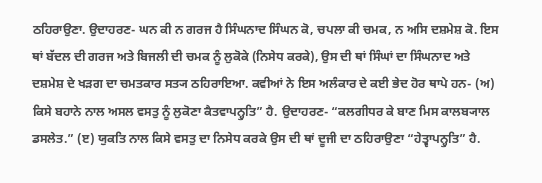ਠਹਿਰਾਉਣਾ. ਉਦਾਹਰਣ- ਘਨ ਕੀ ਨ ਗਰਜ ਹੈ ਸਿੰਘਨਾਦ ਸਿੰਘਨ ਕੋ, ਚਪਲਾ ਕੀ ਚਮਕ, ਨ ਅਸਿ ਦਸ਼ਮੇਸ਼ ਕੋ. ਇਸ ਥਾਂ ਬੱਦਲ ਦੀ ਗਰਜ ਅਤੇ ਬਿਜਲੀ ਦੀ ਚਮਕ ਨੂੰ ਲੁਕੋਕੇ (ਨਿਸੇਧ ਕਰਕੇ), ਉਸ ਦੀ ਥਾਂ ਸਿੰਘਾਂ ਦਾ ਸਿੰਘਨਾਦ ਅਤੇ ਦਸ਼ਮੇਸ਼ ਦੇ ਖੜਗ ਦਾ ਚਮਤਕਾਰ ਸਤ੍ਯ ਠਹਿਰਾਇਆ. ਕਵੀਆਂ ਨੇ ਇਸ ਅਲੰਕਾਰ ਦੇ ਕਈ ਭੇਦ ਹੋਰ ਥਾਪੇ ਹਨ- (ਅ) ਕਿਸੇ ਬਹਾਨੇ ਨਾਲ ਅਸਲ ਵਸਤੁ ਨੂੰ ਲੁਕੋਣਾ ਕੈਤਵਾਪਨ੍ਹੁਤਿ” ਹੈ. ਉਦਾਹਰਣ- “ਕਲਗੀਧਰ ਕੇ ਬਾਣ ਮਿਸ ਕਾਲਬ੍ਯਾਲ ਡਸਲੇਤ.” (ੲ) ਯੁਕਤਿ ਨਾਲ ਕਿਸੇ ਵਸਤੁ ਦਾ ਨਿਸੇਧ ਕਰਕੇ ਉਸ ਦੀ ਥਾਂ ਦੂਜੀ ਦਾ ਠਹਿਰਾਉਣਾ “ਹੇਤ੍ਵਾਪਨ੍ਹੁਤਿ” ਹੈ.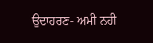ਉਦਾਹਰਣ- ਅਮੀ ਨਹੀ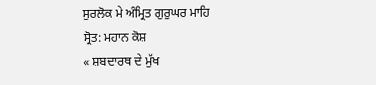ਸੁਰਲੋਕ ਮੇ ਅੰਮ੍ਰਿਤ ਗੁਰੁਘਰ ਮਾਹਿ
ਸ੍ਰੋਤ: ਮਹਾਨ ਕੋਸ਼
« ਸ਼ਬਦਾਰਥ ਦੇ ਮੁੱਖ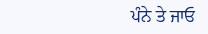ਪੰਨੇ ਤੇ ਜਾਓ